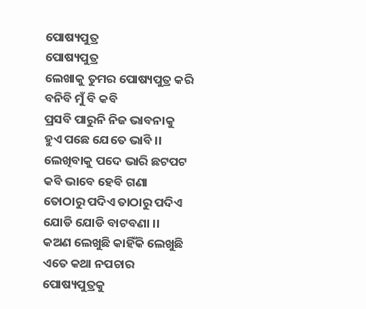ପୋଷ୍ୟପୁତ୍ର
ପୋଷ୍ୟପୁତ୍ର
ଲେଖାକୁ ତୁମର ପୋଷ୍ୟପୁତ୍ର କରି
ବନିବି ମୁଁ ବି କବି
ପ୍ରସବି ପାରୁନି ନିଜ ଭାବନାକୁ
ହୁଏ ପଛେ ଯେତେ ଭାବି ।।
ଲେଖିବାକୁ ପଦେ ଭାରି ଛଟପଟ
କବି ଭାବେ ହେବି ଗଣା
ତୋଠାରୁ ପଦିଏ ତାଠାରୁ ପଦିଏ
ଯୋଡି ଯୋଡି ବାଟବଣା ।।
କଅଣ ଲେଖୁଛି କାହିଁକି ଲେଖୁଛି
ଏତେ କଥା ନପଚାର
ପୋଷ୍ୟପୁତ୍ରକୁ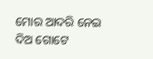ମୋର ଆଦରି ନେଇ
ଦିଅ ଗୋଟେ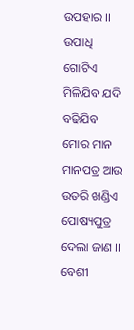ଉପହାର ।।
ଉପାଧି ଗୋଟିଏ ମିଳିଯିବ ଯଦି
ବଢିଯିବ ମୋର ମାନ
ମାନପତ୍ର ଆଉ ଉତରି ଖଣ୍ଡିଏ
ପୋଷ୍ୟପୁତ୍ର ଦେଲା ଜାଣ ।।
ବେଶୀ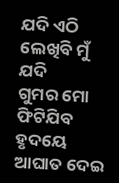ଯଦି ଏଠି ଲେଖିବି ମୁଁ ଯଦି
ଗୁମର ମୋ ଫିଟିଯିବ
ହୃଦୟେ ଆଘାତ ଦେଇ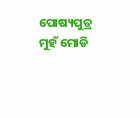ପୋଷ୍ୟପୁତ୍ର
ମୁହଁ ମୋଡି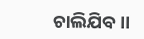ଚାଲିଯିବ ।।